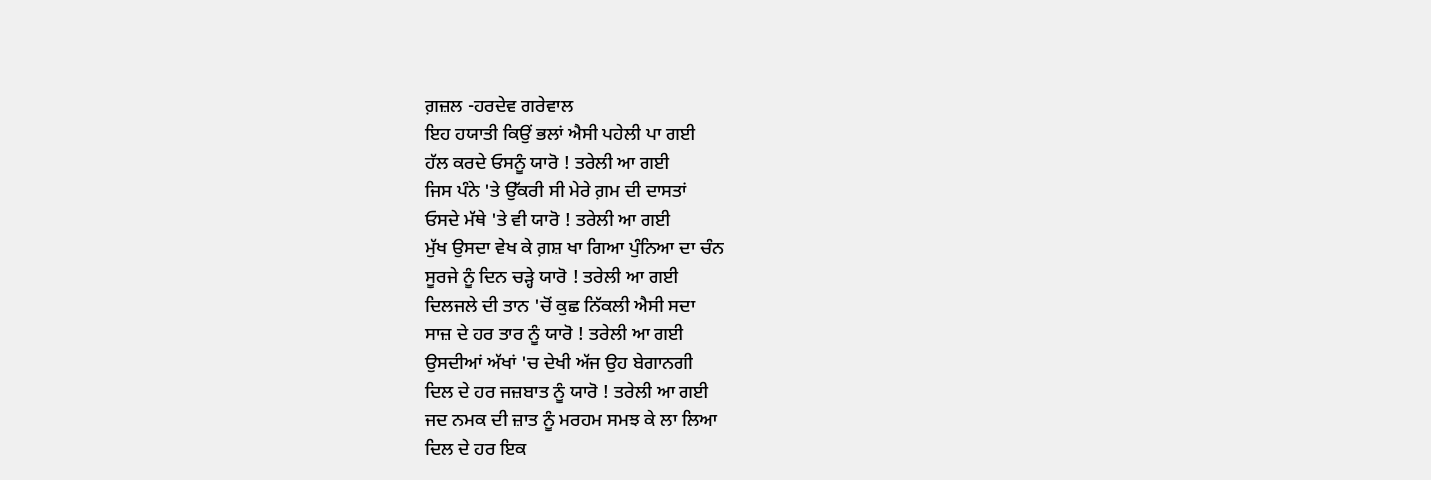ਗ਼ਜ਼ਲ -ਹਰਦੇਵ ਗਰੇਵਾਲ
ਇਹ ਹਯਾਤੀ ਕਿਉਂ ਭਲਾਂ ਐਸੀ ਪਹੇਲੀ ਪਾ ਗਈ
ਹੱਲ ਕਰਦੇ ਓਸਨੂੰ ਯਾਰੋ ! ਤਰੇਲੀ ਆ ਗਈ
ਜਿਸ ਪੰਨੇ 'ਤੇ ਉੱਕਰੀ ਸੀ ਮੇਰੇ ਗ਼ਮ ਦੀ ਦਾਸਤਾਂ
ਓਸਦੇ ਮੱਥੇ 'ਤੇ ਵੀ ਯਾਰੋ ! ਤਰੇਲੀ ਆ ਗਈ
ਮੁੱਖ ਉਸਦਾ ਵੇਖ ਕੇ ਗ਼ਸ਼ ਖਾ ਗਿਆ ਪੁੰਨਿਆ ਦਾ ਚੰਨ
ਸੂਰਜੇ ਨੂੰ ਦਿਨ ਚੜ੍ਹੇ ਯਾਰੋ ! ਤਰੇਲੀ ਆ ਗਈ
ਦਿਲਜਲੇ ਦੀ ਤਾਨ 'ਚੋਂ ਕੁਛ ਨਿੱਕਲੀ ਐਸੀ ਸਦਾ
ਸਾਜ਼ ਦੇ ਹਰ ਤਾਰ ਨੂੰ ਯਾਰੋ ! ਤਰੇਲੀ ਆ ਗਈ
ਉਸਦੀਆਂ ਅੱਖਾਂ 'ਚ ਦੇਖੀ ਅੱਜ ਉਹ ਬੇਗਾਨਗੀ
ਦਿਲ ਦੇ ਹਰ ਜਜ਼ਬਾਤ ਨੂੰ ਯਾਰੋ ! ਤਰੇਲੀ ਆ ਗਈ
ਜਦ ਨਮਕ ਦੀ ਜ਼ਾਤ ਨੂੰ ਮਰਹਮ ਸਮਝ ਕੇ ਲਾ ਲਿਆ
ਦਿਲ ਦੇ ਹਰ ਇਕ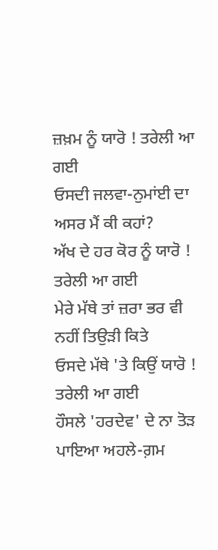ਜ਼ਖ਼ਮ ਨੂੰ ਯਾਰੋ ! ਤਰੇਲੀ ਆ ਗਈ
ਓਸਦੀ ਜਲਵਾ-ਨੁਮਾਂਈ ਦਾ ਅਸਰ ਮੈਂ ਕੀ ਕਹਾਂ?
ਅੱਖ ਦੇ ਹਰ ਕੋਰ ਨੂੰ ਯਾਰੋ ! ਤਰੇਲੀ ਆ ਗਈ
ਮੇਰੇ ਮੱਥੇ ਤਾਂ ਜ਼ਰਾ ਭਰ ਵੀ ਨਹੀਂ ਤਿਉੜੀ ਕਿਤੇ
ਓਸਦੇ ਮੱਥੇ 'ਤੇ ਕਿਉਂ ਯਾਰੋ ! ਤਰੇਲੀ ਆ ਗਈ
ਹੌਸਲੇ 'ਹਰਦੇਵ' ਦੇ ਨਾ ਤੋੜ ਪਾਇਆ ਅਹਲੇ-ਗ਼ਮ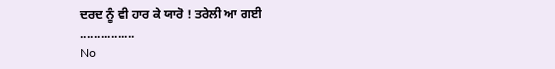ਦਰਦ ਨੂੰ ਵੀ ਹਾਰ ਕੇ ਯਾਰੋ ! ਤਰੇਲੀ ਆ ਗਈ
................
No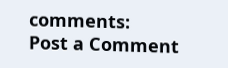comments:
Post a Comment